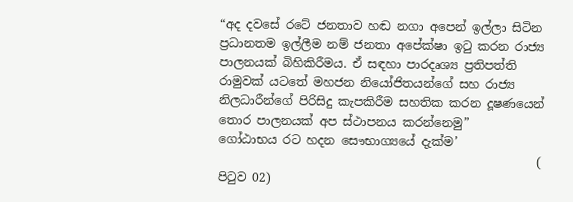“අද දවසේ රටේ ජනතාව හඬ නගා අපෙන් ඉල්ලා සිටින ප්‍රධානතම ඉල්ලීම නම් ජනතා අපේක්ෂා ඉටු කරන රාජ්‍ය පාලනයක් බිහිකිරීමය. ඒ සඳහා පාරදෘශ්‍ය ප්‍රතිපත්ති රාමුවක් යටතේ මහජන නියෝජිතයන්ගේ සහ රාජ්‍ය නිලධාරීන්ගේ පිරිසිදු කැපකිරීම සහතික කරන දූෂණයෙන් තොර පාලනයක් අප ස්ථාපනය කරන්නෙමු”
ගෝඨාභය රට හදන සෞභාග්‍යයේ දැක්ම’
                                                     ( පිටුව 02)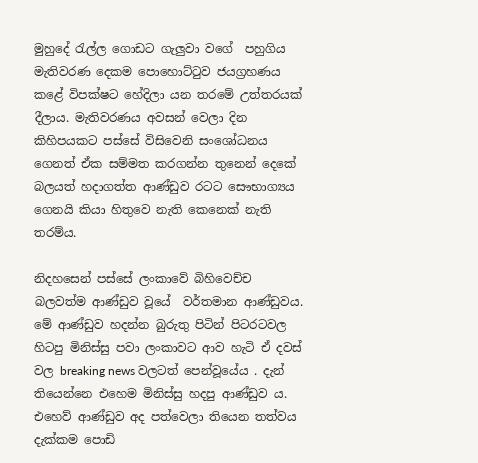මුහුදේ රැල්ල ගොඩට ගැලුවා වගේ  පහුගිය මැතිවරණ දෙකම පොහොට්ටුව ජයග්‍රහණය කළේ විපක්ෂට හේදිලා යන තරමේ උත්තරයක් දීලාය. මැතිවරණය අවසන් වෙලා දින කිහිපයකට පස්සේ විසිවෙනි සංශෝධනය ගෙනත් ඒක සම්මත කරගන්න තුනෙන් දෙකේ බලයත් හදාගත්ත ආණ්ඩුව රටට සෞභාග්‍යය ගෙනයි කියා හිතුවෙ නැති කෙනෙක් නැති තරම්ය.

නිදහසෙන් පස්සේ ලංකාවේ බිහිවෙච්ච බලවත්ම ආණ්ඩුව වූයේ  වර්තමාන ආණ්ඩුවය. මේ ආණ්ඩුව හදන්න බුරුතු පිටින් පිටරටවල හිටපු මිනිස්සු පවා ලංකාවට ආව හැටි ඒ දවස් වල breaking news වලටත් පෙන්වූයේය . දැන් තියෙන්නෙ එහෙම මිනිස්සු හදපු ආණ්ඩුව ය. එහෙව් ආණ්ඩුව අද පත්වෙලා තියෙන තත්වය දැක්කම පොඩි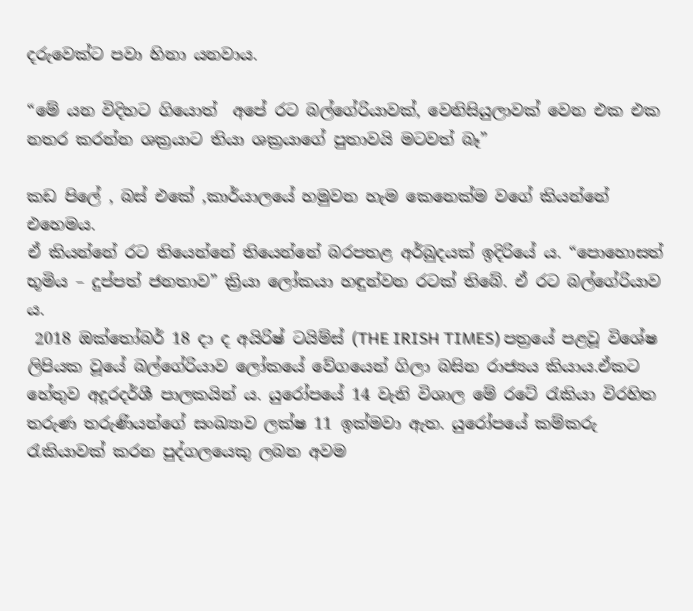දරුවෙක්ට පවා හිනා යනවාය.

“මේ යන විදිහට ගියොත්  අපේ රට බල්ගේරියාවක්, වෙනිසියුලාවක් වෙන එක එක නතර කරන්න ශක්‍රයාට තියා ශක්‍රයාගේ පුතාවයි මටවත් බෑ”

කඩ පිලේ , බස් එකේ ,කාර්යාලයේ හමුවන හැම කෙනෙක්ම වගේ කියන්නේ එහෙමය.
ඒ කියන්නේ රට තියෙන්නේ තියෙන්නේ බරපතළ අර්බුදයක් ඉදිරියේ ය. “පොහොසත් භූමිය – දුප්පත් ජනතාව” ක්‍රියා ලෝකයා හඳුන්වන රටක් තිබේ. ඒ රට බල්ගේරියාව ය.
 2018 ඔක්තෝබර් 18 දා ද අයිරිෂ් ටයිම්ස් (THE IRISH TIMES) පත්‍රයේ පළවූ විශේෂ ලිපියක වූයේ බල්ගේරියාව ලෝකයේ වේගයෙන් ගිලා බසින රාජ්‍යය කියාය.ඒකට හේතුව අදූරදර්ශී පාලකයින් ය. යුරෝපයේ 14 වැනි විශාල මේ රටේ රැකියා විරහිත තරුණ තරුණියන්ගේ සංඛ්‍යාව ලක්ෂ 11 ඉක්මවා ඇත. යුරෝපයේ කම්කරු රැකියාවක් කරන පුද්ගලයෙකු ලබන අවම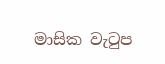මාසික වැටුප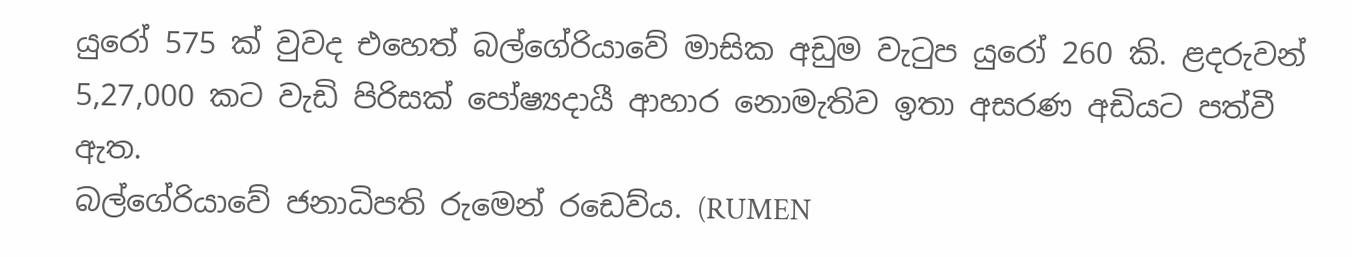යුරෝ 575 ක් වුවද එහෙත් බල්ගේරියාවේ මාසික අඩුම වැටුප යුරෝ 260 කි. ළදරුවන් 5,27,000 කට වැඩි පිරිසක් පෝෂ්‍යදායී ආහාර නොමැතිව ඉතා අසරණ අඩියට පත්වී ඇත.
බල්ගේරියාවේ ජනාධිපති රුමෙන් රඩෙව්ය. (RUMEN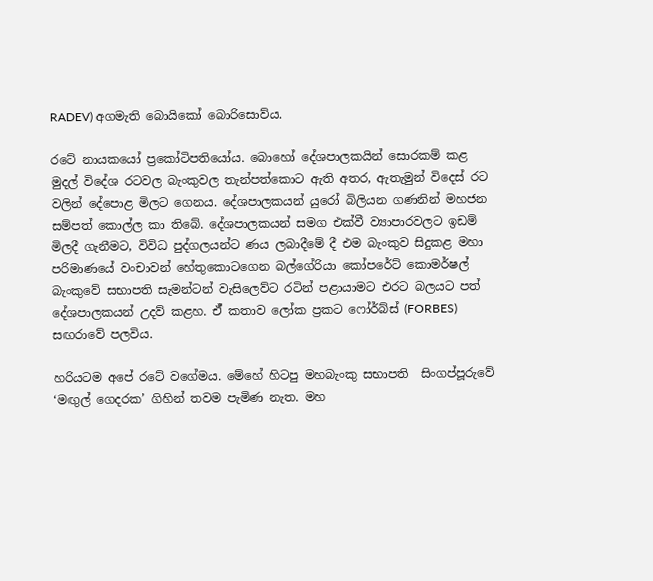RADEV) අගමැති බොයිකෝ බොරිසොව්ය.

රටේ නායකයෝ ප්‍රකෝටිපතියෝය. බොහෝ දේශපාලකයින් සොරකම් කළ මුදල් විදේශ රටවල බැංකුවල තැන්පත්කොට ඇති අතර, ඇතැමුන් විදෙස් රට වලින් දේපොළ මිලට ගෙනය. දේශපාලකයන් යුරෝ බිලියන ගණනින් මහජන සම්පත් කොල්ල කා තිබේ. දේශපාලකයන් සමග එක්වී ව්‍යාපාරවලට ඉඩම් මිලදී ගැනීමට, විවිධ පුද්ගලයන්ට ණය ලබාදීමේ දී එම බැංකුව සිදුකළ මහා පරිමාණයේ වංචාවන් හේතුකොටගෙන බල්ගේරියා කෝපරේට් කොමර්ෂල් බැංකුවේ සභාපති සැමන්ටන් වැසිලෙව්ට රටින් පළායාමට එරට බලයට පත් දේශපාලකයන් උදව් කළහ. ඒ් කතාව ලෝක ප්‍රකට ෆෝර්බ්ස් (FORBES) සඟරාවේ පලවිය.

හරියටම අපේ රටේ වගේමය. මේහේ හිටපු මහබැංකු සභාපති  සිංගප්පූරුවේ ‘මඟුල් ගෙදරක’ ගිහින් තවම පැමිණ නැත. මහ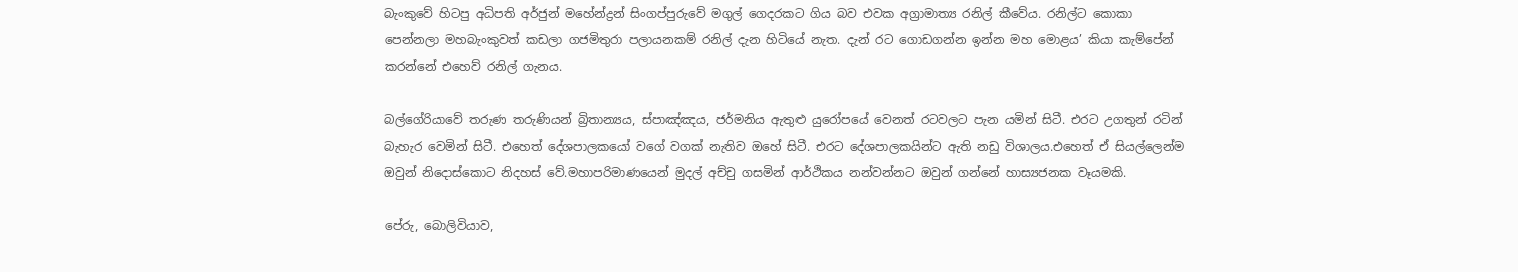බැංකුවේ හිටපු අධිපති අර්ජුන් මහේන්ද්‍රන් සිංගප්පුරුවේ මගුල් ගෙදරකට ගිය බව එවක අග්‍රාමාත්‍ය රනිල් කීවේය. රනිල්ට කොකා පෙන්නලා මහබැංකුවත් කඩලා ගජමිතුරා පලායනකම් රනිල් දැන හිටියේ නැත. දැන් රට ගොඩගන්න ඉන්න මහ මොළය’ කියා කැම්පේන් කරන්නේ එහෙව් රනිල් ගැනය.

බල්ගේරියාවේ තරුණ තරුණියන් බ්‍රිතාන්‍යය, ස්පාඤ්ඤය, ජර්මනිය ඇතුළු යුරෝපයේ වෙනත් රටවලට පැන යමින් සිටී. එරට උගතුන් රටින් බැහැර වෙමින් සිටී. එහෙත් දේශපාලකයෝ වගේ වගක් නැතිව ඔහේ සිටී. එරට දේශපාලකයින්ට ඇති නඩු විශාලය.එහෙත් ඒ සියල්ලෙන්ම ඔවුන් නිදොස්කොට නිදහස් වේ.මහාපරිමාණයෙන් මුදල් අච්චු ගසමින් ආර්ථිකය නන්වන්නට ඔවුන් ගන්නේ හාස්‍යජනක වෑයමකි.

පේරු, බොලිවියාව,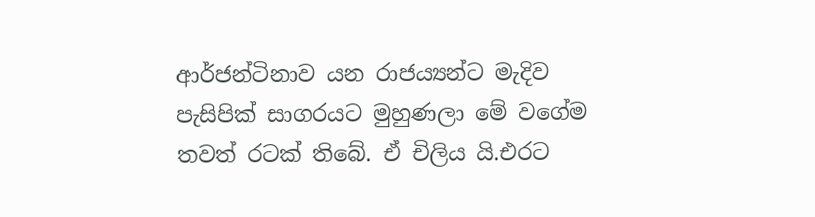ආර්ජන්ටිනාව යන රාජය්‍යන්ට මැදිව පැසිපික් සාගරයට මුහුණලා මේ වගේම තවත් රටක් තිබේ. ඒ චිලිය යි.එරට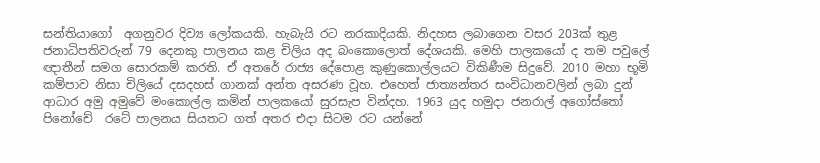සන්තියාගෝ  අගනුවර දිව්‍ය ලෝකයකි. හැබැයි රට නරකාදියකි. නිදහස ලබාගෙන වසර 203ක් තුළ ජනාධිපතිවරුන් 79 දෙනකු පාලනය කළ චිලිය අද බංකොලොත් දේශයකි. මෙහි පාලකයෝ ද තම පවුලේ ඥාතීන් සමග සොරකම් කරති. ඒ අතරේ රාජ්‍ය දේපොළ කුණුකොල්ලයට විකිණීම සිදුවේ. 2010 මහා භූමි කම්පාව නිසා චිලියේ දසදහස් ගානක් අන්ත අසරණ වූහ. එහෙත් ජාත්‍යන්තර සංවිධානවලින් ලබා දුන් ආධාර අමු අමුවේ මංකොල්ල කමින් පාලකයෝ සුරසැප වින්දහ. 1963 යුද හමුදා ජනරාල් අගෝස්තෝ පිනෝචේ  රටේ පාලනය සියතට ගත් අතර එදා සිටම රට යන්නේ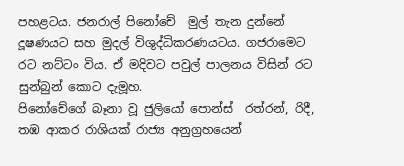පහළටය. ජනරාල් පිනෝචේ  මුල් තැන දුන්නේ දූෂණයට සහ මුදල් විශුද්ධිකරණයටය. ගජරාමෙට රට නට්ටං විය. ඒ මදිවට පවුල් පාලනය විසින් රට සුන්බුන් කොට දැමූහ.
පිනෝචේගේ බෑනා වූ ජුලියෝ පොන්ස්  රත්රන්, රිදී, තඹ ආකර රාශියක් රාජ්‍ය අනුග්‍රහයෙන්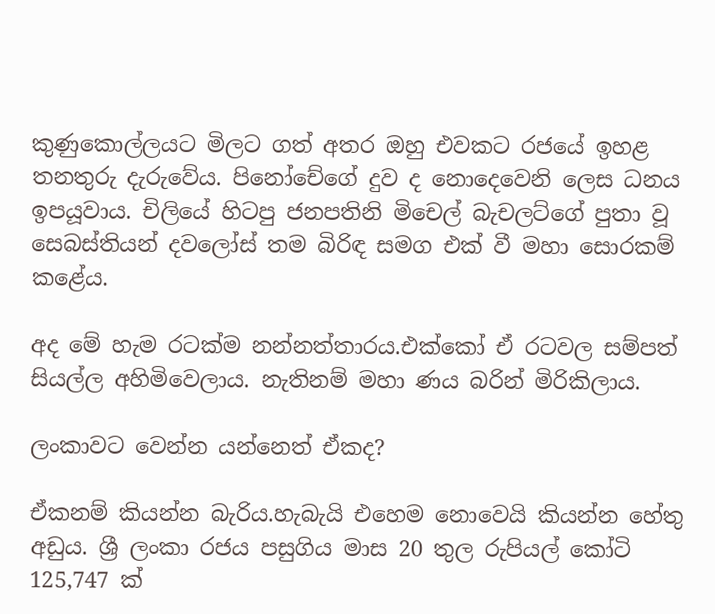කුණුකොල්ලයට මිලට ගත් අතර ඔහු එවකට රජයේ ඉහළ තනතුරු දැරුවේය. පිනෝචේගේ දුව ද නොදෙවෙනි ලෙස ධනය ඉපයූවාය. චිලියේ හිටපු ජනපතිනි මිචෙල් බැචලට්ගේ පුතා වූ සෙබස්තියන් දවලෝස් තම බිරිඳ සමග එක් වී මහා සොරකම් කළේය.

අද මේ හැම රටක්ම නන්නත්තාරය.එක්කෝ ඒ රටවල සම්පත් සියල්ල අහිමිවෙලාය. නැතිනම් මහා ණය බරින් මිරිකිලාය.

ලංකාවට වෙන්න යන්නෙත් ඒකද?

ඒකනම් කියන්න බැරිය.හැබැයි එහෙම නොවෙයි කියන්න හේතු අඩුය. ශ්‍රී ලංකා රජය පසුගිය මාස 20 තුල රුපියල් කෝටි 125,747 ක්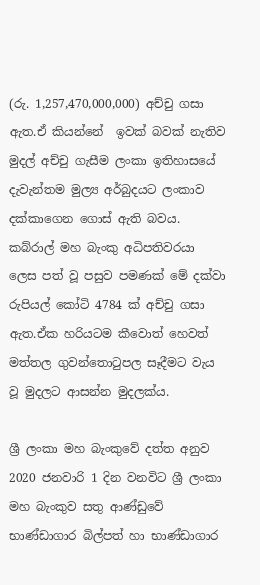(රු. 1,257,470,000,000) අච්චු ගසා ඇත.ඒ කියන්නේ  ඉවක් බවක් නැතිව මුදල් අච්චු ගැසීම ලංකා ඉතිහාසයේ දැවැන්තම මුල්‍ය අර්බුදයට ලංකාව දක්කාගෙන ගොස් ඇති බවය. කබ්රාල් මහ බැංකු අධිපතිවරයා ලෙස පත් වූ පසුව පමණක් මේ දක්වා රුපියල් කෝටි 4784 ක් අච්චු ගසා ඇත.ඒක හරියටම කීවොත් හෙවත් මත්තල ගුවන්තොටුපල සෑදීමට වැය වූ මුදලට ආසන්න මුදලක්ය.

ශ්‍රී ලංකා මහ බැංකුවේ දත්ත අනුව 2020 ජනවාරි 1 දින වනවිට ශ්‍රී ලංකා මහ බැංකුව සතු ආණ්ඩුවේ භාණ්ඩාගාර බිල්පත් හා භාණ්ඩාගාර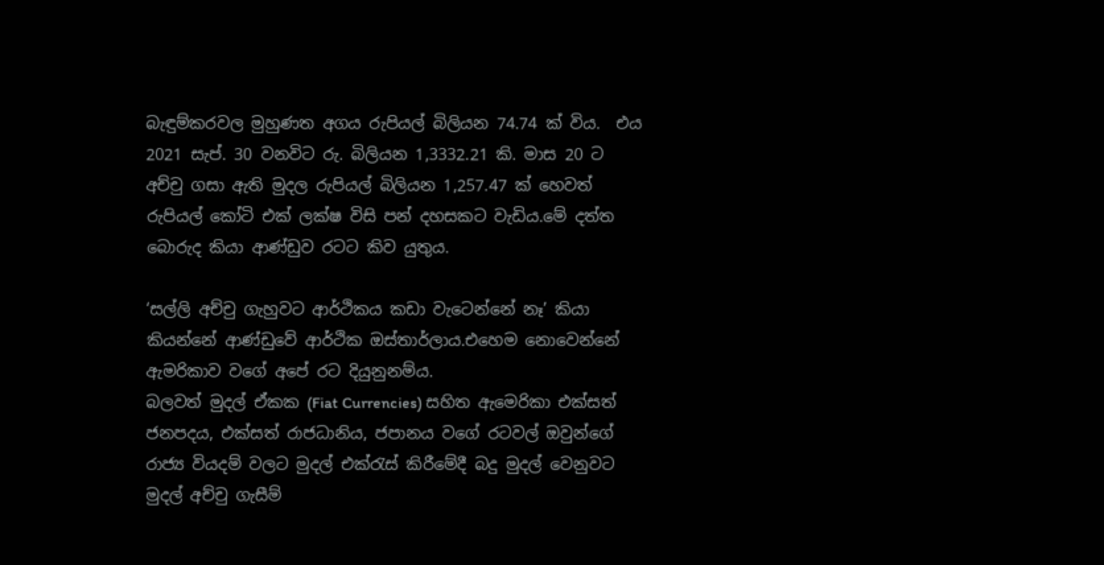බැඳුම්කරවල මුහුණත අගය රුපියල් බිලියන 74.74 ක් විය.  එය 2021 සැප්. 30 වනවිට රු. බිලියන 1,3332.21 කි. මාස 20 ට අච්චු ගසා ඇති මුදල රුපියල් බිලියන 1,257.47 ක් හෙවත් රුපියල් කෝටි එක් ලක්ෂ විසි පන් දහසකට වැඩිය.මේ දත්ත බොරුද කියා ආණ්ඩුව රටට කිව යුතුය.

‘සල්ලි අච්චු ගැහුවට ආර්ථිකය කඩා වැටෙන්නේ නෑ’ කියා කියන්නේ ආණ්ඩුවේ ආර්ථික ඔස්තාර්ලාය.එහෙම නොවෙන්නේ ඇමරිකාව වගේ අපේ රට දියුනුනම්ය.
බලවත් මුදල් ඒකක (Fiat Currencies) සහිත ඇමෙරිකා එක්සත් ජනපදය, එක්සත් රාජධානිය, ජපානය වගේ රටවල් ඔවුන්ගේ රාජ්‍ය වියදම් වලට මුදල් එක්රැස් කිරීමේදී බදු මුදල් වෙනුවට මුදල් අච්චු ගැසීම්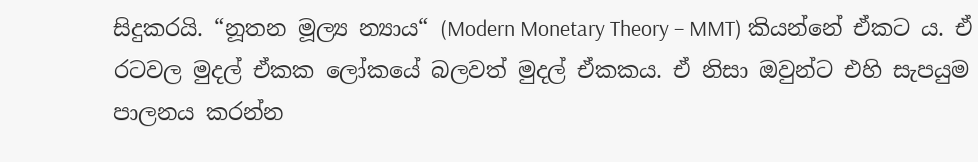සිදුකරයි. “නූතන මූල්‍ය න්‍යාය“ (Modern Monetary Theory – MMT) කියන්නේ ඒකට ය. ඒ රටවල මුදල් ඒකක ලෝකයේ බලවත් මුදල් ඒකකය. ඒ නිසා ඔවුන්ට එහි සැපයුම පාලනය කරන්න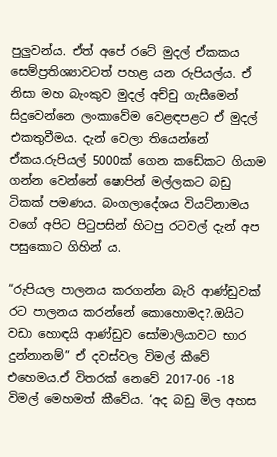පුලුවන්ය. ඒත් අපේ රටේ මුදල් ඒකකය සෙම්ප්‍රතිශ්‍යාවටත් පහළ යන රුපියල්ය. ඒ නිසා මහ බැංකුව මුදල් අච්චු ගැසීමෙන් සිදුවෙන්නෙ ලංකාවේම වෙළඳපළට ඒ මුදල් එකතුවීමය. දැන් වෙලා තියෙන්නේ ඒකය.රුපියල් 5000ක් ගෙන කඩේකට ගියාම ගන්න වෙන්නේ ෂොපින් මල්ලකට බඩු ටිකක් පමණය. බංගලාදේශය වියට්නාමය වගේ අපිට පිටුපසින් හිටපු රටවල් දැන් අප පසුකොට ගිහින් ය.

“රුපියල පාලනය කරගන්න බැරි ආණ්ඩුවක් රට පාලනය කරන්නේ කොහොමද?.ඔයිට වඩා හොඳයි ආණ්ඩුව සෝමාලියාවට භාර දුන්නානම්” ඒ දවස්වල විමල් කීවේ එහෙමය.ඒ විතරක් නෙවේ 2017-06 -18 විමල් මෙහමත් කීවේය. ‘අද බඩු මිල අහස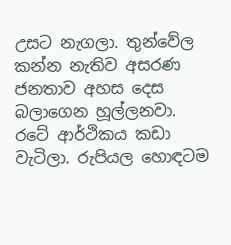උසට නැගලා. තුන්වේල කන්න නැතිව අසරණ ජනතාව අහස දෙස බලාගෙන හූල්ලනවා. රටේ ආර්ථිකය කඩා වැටිලා. රුපියල හොඳටම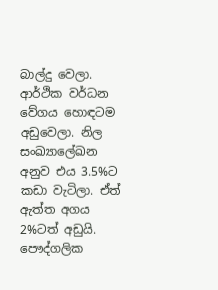බාල්දු වෙලා. ආර්ථික වර්ධන වේගය හොඳටම අඩුවෙලා. නිල සංඛ්‍යාලේඛන අනුව එය 3.5%ට කඩා වැටිලා. ඒත් ඇත්ත අගය 2%ටත් අඩුයි. පෞද්ගලික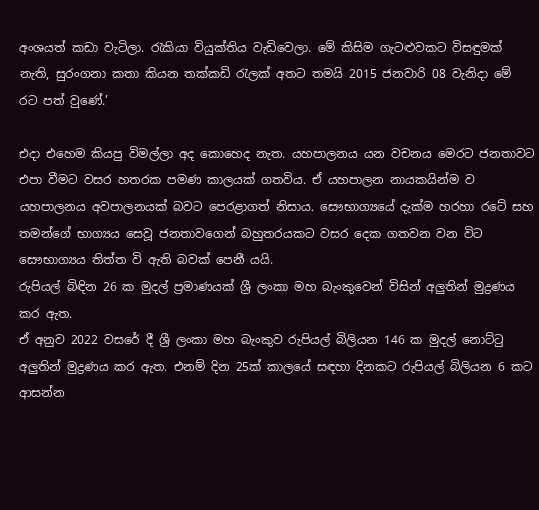අංශයත් කඩා වැටිලා. රැකියා වියුක්තිය වැඩිවෙලා. මේ කිසිම ගැටළුවකට විසඳුමක් නැති, සුරංගනා කතා කියන තක්කඩි රැලක් අතට තමයි 2015 ජනවාරි 08 වැනිදා මේ රට පත් වුණේ.’

එදා එහෙම කියපු විමල්ලා අද කොහෙද නැත. යහපාලනය යන වචනය මෙරට ජනතාවට එපා වීමට වසර හතරක පමණ කාලයක් ගතවිය. ඒ යහපාලන නායකයින්ම ව යහපාලනය අවපාලනයක් බවට පෙරළාගත් නිසාය. සෞභාග්‍යයේ දැක්ම හරහා රටේ සහ තමන්ගේ භාග්‍යය සෙවූ ජනතාවගෙන් බහුතරයකට වසර දෙක ගතවන වන විට සෞභාග්‍යය තිත්ත වි ඇති බවක් පෙනී යයි.
රුපියල් බිඳින 26 ක මුදල් ප්‍රමාණයක් ශ්‍රී ලංකා මහ බැංකුවෙන් විසින් අලුතින් මුද්‍රණය කර ඇත.
ඒ අනුව 2022 වසරේ දී ශ්‍රී ලංකා මහ බැංකුව රුපියල් බිලියන 146 ක මුදල් නොට්ටු අලුතින් මුද්‍රණය කර ඇත. එනම් දින 25ක් කාලයේ සඳහා දිනකට රුපියල් බිලියන 6 කට ආසන්න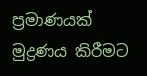ප්‍රමාණයක් මුද්‍රණය කිරීමට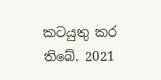කටයුතු කර තිබේ. 2021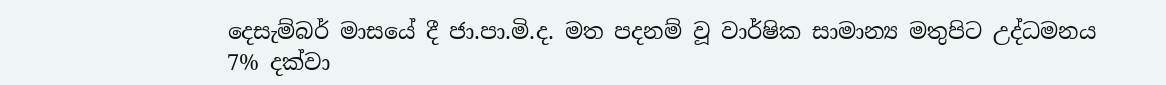දෙසැම්බර් මාසයේ දී ජා.පා.මි.ද. මත පදනම් වූ වාර්ෂික සාමාන්‍ය මතුපිට උද්ධමනය 7% දක්වා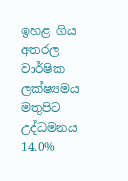ඉහළ ගිය අතරල වාර්ෂික ලක්ෂ්‍යමය මතුපිට උද්ධමනය 14.0%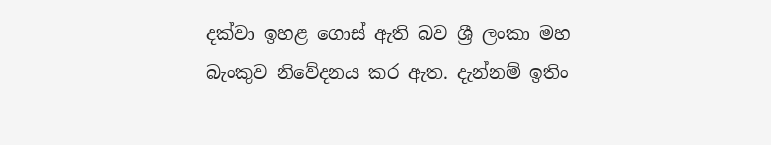දක්වා ඉහළ ගොස් ඇති බව ශ්‍රී ලංකා මහ බැංකුව නිවේදනය කර ඇත. දැන්නම් ඉතිං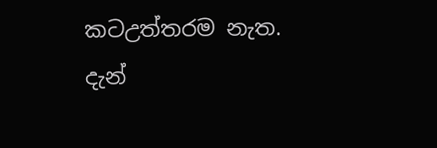කටඋත්තරම නැත.
දැන්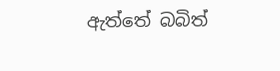ඇත්තේ බබිත්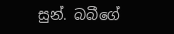සුන්. බබීගේ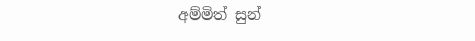අම්මිත් සුන්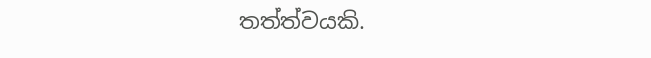තත්ත්වයකි.